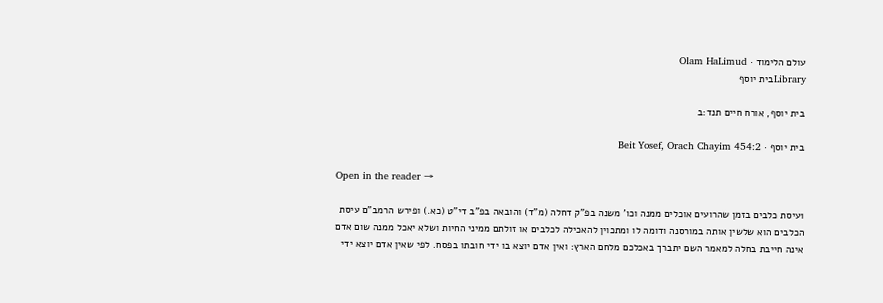עולם הלימוד · Olam HaLimud
Libraryבית יוסף

בית יוסף, אורח חיים תנד:ב

בית יוסף · Beit Yosef, Orach Chayim 454:2

Open in the reader →

1עיסת כלבים בזמן שהרועים אוכלים ממנה וכו' משנה בפ"ק דחלה (מ"ד) והובאה בפ"ב די"ט (כא.) ופירש הרמב"ם עיסת הכלבים הוא שלשין אותה במורסנה ודומה לו ומתכוין להאכילה לכלבים או זולתם ממיני החיות ושלא יאכל ממנה שום אדם אינה חייבת בחלה למאמר השם יתברך באכלכם מלחם הארץ: ואין אדם יוצא בו ידי חובתו בפסח. לפי שאין אדם יוצא ידי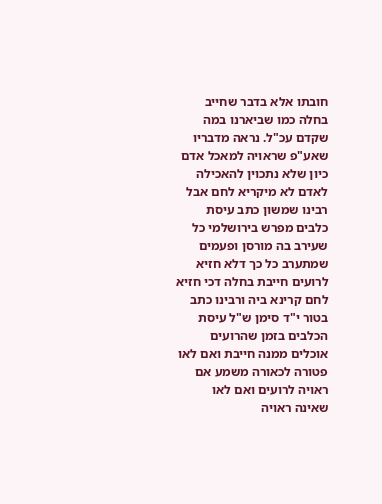חובתו אלא בדבר שחייב בחלה כמו שביארנו במה שקדם עכ"ל. נראה מדבריו שאע"פ שראויה למאכל אדם כיון שלא נתכוין להאכילה לאדם לא מיקריא לחם אבל רבינו שמשון כתב עיסת כלבים מפרש בירושלמי כל שעירב בה מורסן ופעמים שמתערב כל כך דלא חזיא לרועים חייבת בחלה דכי חזיא לחם קרינא ביה ורבינו כתב בטור י"ד סימן ש"ל עיסת הכלבים בזמן שהרועים אוכלים ממנה חייבת ואם לאו פטורה לכאורה משמע אם ראויה לרועים ואם לאו שאינה ראויה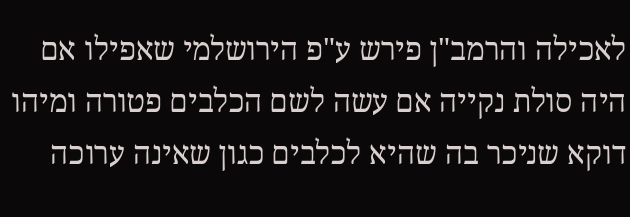לאכילה והרמב"ן פירש ע"פ הירושלמי שאפילו אם היה סולת נקייה אם עשה לשם הכלבים פטורה ומיהו דוקא שניכר בה שהיא לכלבים כגון שאינה ערוכה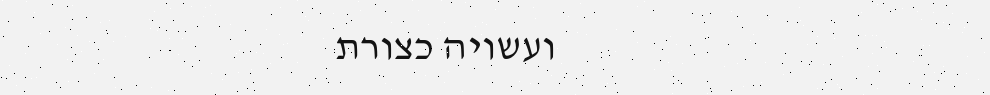ועשויה כצורת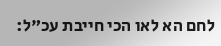לחם הא לאו הכי חייבת עכ"ל: